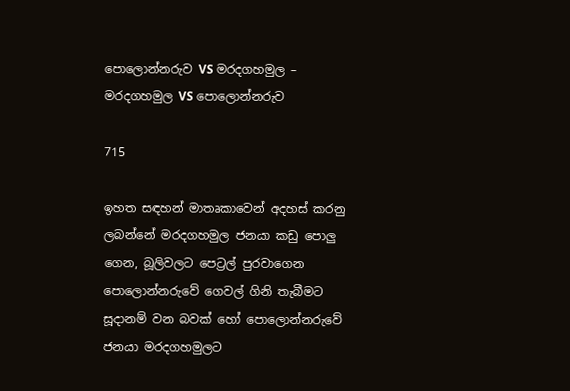පොලොන්නරුව VS මරදගහමුල – මරදගහමුල VS පොලොන්නරුව

715

ඉහත සඳහන් මාතෘකාවෙන් අදහස් කරනු ලබන්නේ මරදගහමුල ජනයා කඩු පොලු ගෙන, බූලිවලට පෙට්‍රල් පුරවාගෙන පොලොන්නරුවේ ගෙවල් ගිනි තැබීමට සූදානම් වන බවක් හෝ පොලොන්නරුවේ ජනයා මරදගහමුලට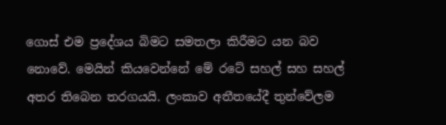ගොස් එම ප්‍රදේශය බිමට සමතලා කිරීමට යන බව නොවේ. මෙයින් කියවෙන්නේ මේ රටේ සහල් සහ සහල් අතර තිබෙන තරගයයි. ලංකාව අතීතයේදී තුන්වේලම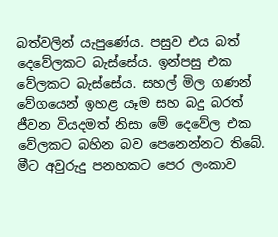බත්වලින් යැපුණේය. පසුව එය බත් දෙවේලකට බැස්සේය. ඉන්පසු එක වේලකට බැස්සේය. සහල් මිල ගණන් වේගයෙන් ඉහළ යෑම සහ බදු බරත් ජීවන වියදමත් නිසා මේ දෙවේල එක වේලකට බහින බව පෙනෙන්නට තිබේ. මීට අවුරුදු පනහකට පෙර ලංකාව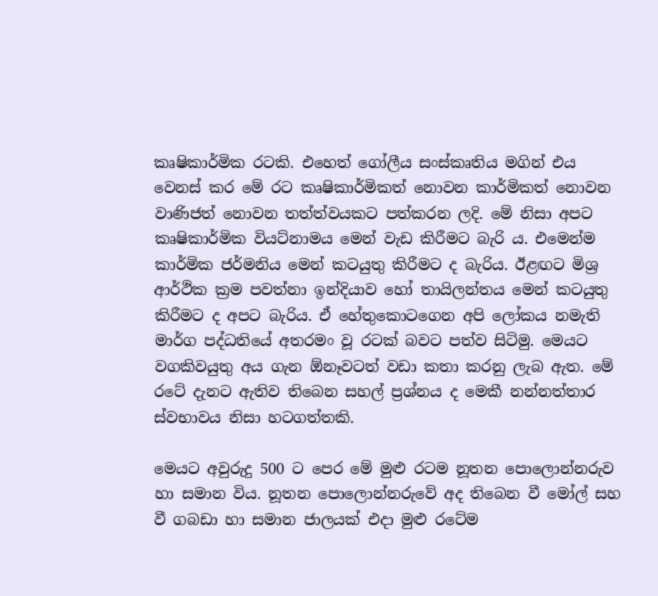කෘෂිකාර්මික රටකි. එහෙත් ගෝලීය සංස්කෘතිය මගින් එය වෙනස් කර මේ රට කෘෂිකාර්මිකත් නොවන කාර්මිකත් නොවන වාණිජත් නොවන තත්ත්වයකට පත්කරන ලදි. මේ නිසා අපට කෘෂිකාර්මික වියට්නාමය මෙන් වැඩ කිරීමට බැරි ය. එමෙන්ම කාර්මික ජර්මනිය මෙන් කටයුතු කිරීමට ද බැරිය. ඊළඟට මිශ්‍ර ආර්ථික ක්‍රම පවත්නා ඉන්දියාව හෝ තායිලන්තය මෙන් කටයුතු කිරීමට ද අපට බැරිය. ඒ හේතුකොටගෙන අපි ලෝකය නමැති මාර්ග පද්ධතියේ අතරමං වූ රටක් බවට පත්ව සිටිමු. මෙයට වගකිවයුතු අය ගැන ඕනෑවටත් වඩා කතා කරනු ලැබ ඇත. මේ රටේ දැනට ඇතිව තිබෙන සහල් ප්‍රශ්නය ද මෙකී නන්නත්තාර ස්වභාවය නිසා හටගත්තකි.

මෙයට අවුරුදු 500 ට පෙර මේ මුළු රටම නූතන පොලොන්නරුව හා සමාන විය. නූතන පොලොන්නරුවේ අද තිබෙන වී මෝල් සහ වී ගබඩා හා සමාන ජාලයක් එදා මුළු රටේම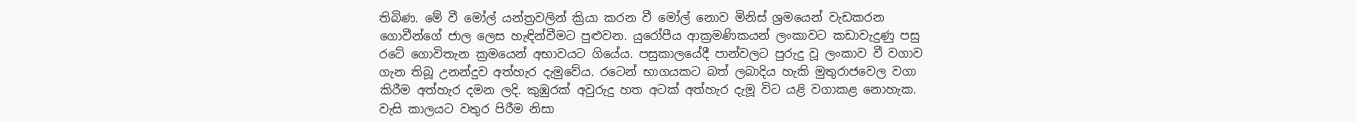තිබිණ. මේ වී මෝල් යන්ත්‍රවලින් ක්‍රියා කරන වී මෝල් නොව මිනිස් ශ්‍රමයෙන් වැඩකරන ගොවීන්ගේ ජාල ලෙස හැඳින්වීමට පුළුවන. යුරෝපීය ආක්‍රමණිකයන් ලංකාවට කඩාවැදුණු පසු රටේ ගොවිතැන ක්‍රමයෙන් අභාවයට ගියේය. පසුකාලයේදී පාන්වලට පුරුදු වූ ලංකාව වී වගාව ගැන තිබූ උනන්දුව අත්හැර දැමුවේය. රටෙන් භාගයකට බත් ලබාදිය හැකි මුතුරාජවෙල වගා කිරීම අත්හැර දමන ලදි. කුඹුරක් අවුරුදු හත අටක් අත්හැර දැමූ විට යළි වගාකළ නොහැක. වැසි කාලයට වතුර පිරීම නිසා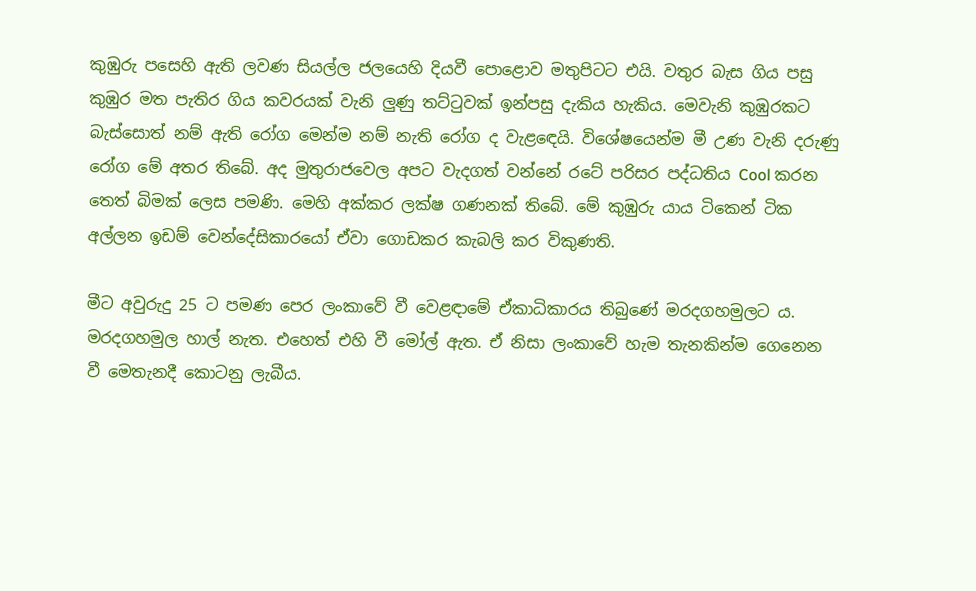කුඹුරු පසෙහි ඇති ලවණ සියල්ල ජලයෙහි දියවී පොළොව මතුපිටට එයි. වතුර බැස ගිය පසු කුඹුර මත පැතිර ගිය කවරයක් වැනි ලුණු තට්ටුවක් ඉන්පසු දැකිය හැකිය. මෙවැනි කුඹුරකට බැස්සොත් නම් ඇති රෝග මෙන්ම නම් නැති රෝග ද වැළඳෙයි. විශේෂයෙන්ම මී උණ වැනි දරුණු රෝග මේ අතර තිබේ. අද මුතුරාජවෙල අපට වැදගත් වන්නේ රටේ පරිසර පද්ධතිය Cool කරන තෙත් බිමක් ලෙස පමණි. මෙහි අක්කර ලක්ෂ ගණනක් තිබේ. මේ කුඹුරු යාය ටිකෙන් ටික අල්ලන ඉඩම් වෙන්දේසිකාරයෝ ඒවා ගොඩකර කැබලි කර විකුණති.

මීට අවුරුදු 25 ට පමණ පෙර ලංකාවේ වී වෙළඳාමේ ඒකාධිකාරය තිබුණේ මරදගහමුලට ය. මරදගහමුල හාල් නැත. එහෙත් එහි වී මෝල් ඇත. ඒ නිසා ලංකාවේ හැම තැනකින්ම ගෙනෙන වී මෙතැනදී කොටනු ලැබීය.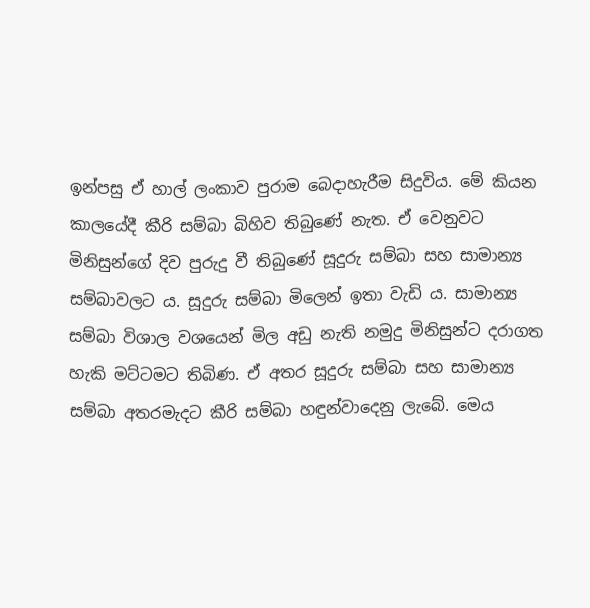ඉන්පසු ඒ හාල් ලංකාව පුරාම බෙදාහැරීම සිදුවිය. මේ කියන කාලයේදී කීරි සම්බා බිහිව තිබුණේ නැත. ඒ වෙනුවට මිනිසුන්ගේ දිව පුරුදු වී තිබුණේ සූදුරු සම්බා සහ සාමාන්‍ය සම්බාවලට ය. සූදුරු සම්බා මිලෙන් ඉතා වැඩි ය. සාමාන්‍ය සම්බා විශාල වශයෙන් මිල අඩු නැති නමුදු මිනිසුන්ට දරාගත හැකි මට්ටමට තිබිණ. ඒ අතර සූදුරු සම්බා සහ සාමාන්‍ය සම්බා අතරමැදට කීරි සම්බා හඳුන්වාදෙනු ලැබේ. මෙය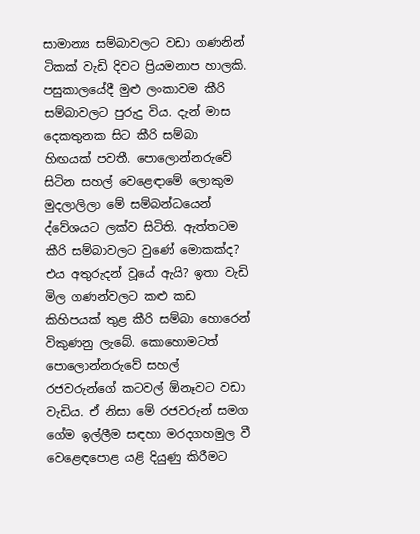සාමාන්‍ය සම්බාවලට වඩා ගණනින් ටිකක් වැඩි දිවට ප්‍රියමනාප හාලකි. පසුකාලයේදී මුළු ලංකාවම කීරි සම්බාවලට පුරුදු විය. දැන් මාස දෙකතුනක සිට කීරි සම්බා හිඟයක් පවතී. පොලොන්නරුවේ සිටින සහල් වෙළෙඳාමේ ලොකුම මුදලාලිලා මේ සම්බන්ධයෙන් ද්වේශයට ලක්ව සිටිති. ඇත්තටම කීරි සම්බාවලට වුණේ මොකක්ද? එය අතුරුදන් වූයේ ඇයි? ඉතා වැඩි මිල ගණන්වලට කළු කඩ කිහිපයක් තුළ කීරි සම්බා හොරෙන් විකුණනු ලැබේ. කොහොමටත් පොලොන්නරුවේ සහල් රජවරුන්ගේ කටවල් ඕනෑවට වඩා වැඩිය. ඒ නිසා මේ රජවරුන් සමග ගේම ඉල්ලීම සඳහා මරදගහමුල වී වෙළෙඳපොළ යළි දියුණු කිරීමට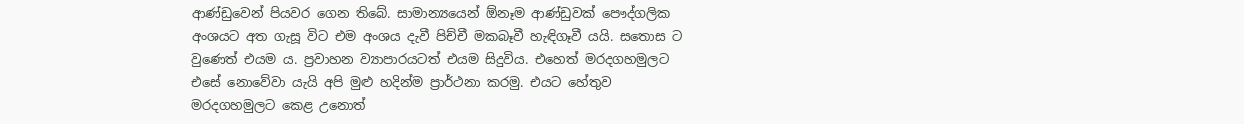ආණ්ඩුවෙන් පියවර ගෙන තිබේ. සාමාන්‍යයෙන් ඕනෑම ආණ්ඩුවක් පෞද්ගලික අංශයට අත ගැසූ විට එම අංශය දැවී පිච්චී මකබෑවී හැඳිගෑවී යයි. සතොස ට වුණෙත් එයම ය. ප්‍රවාහන ව්‍යාපාරයටත් එයම සිදුවිය. එහෙත් මරදගහමුලට එසේ නොවේවා යැයි අපි මුළු හදින්ම ප්‍රාර්ථනා කරමු. එයට හේතුව මරදගහමුලට කෙළ උනොත්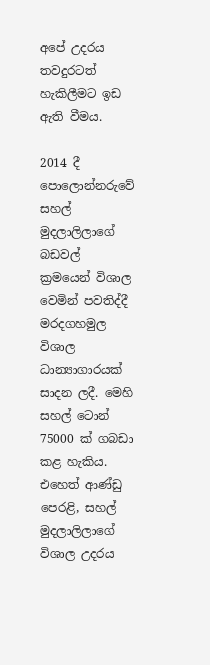අපේ උදරය තවදුරටත් හැකිලීමට ඉඩ ඇති වීමය.

2014 දී පොලොන්නරුවේ සහල් මුදලාලිලාගේ බඩවල් ක්‍රමයෙන් විශාල වෙමින් පවතිද්දී මරදගහමුල විශාල ධාන්‍යාගාරයක් සාදන ලදී. මෙහි සහල් ටොන් 75000 ක් ගබඩා කළ හැකිය. එහෙත් ආණ්ඩු පෙරළි, සහල් මුදලාලිලාගේ විශාල උදරය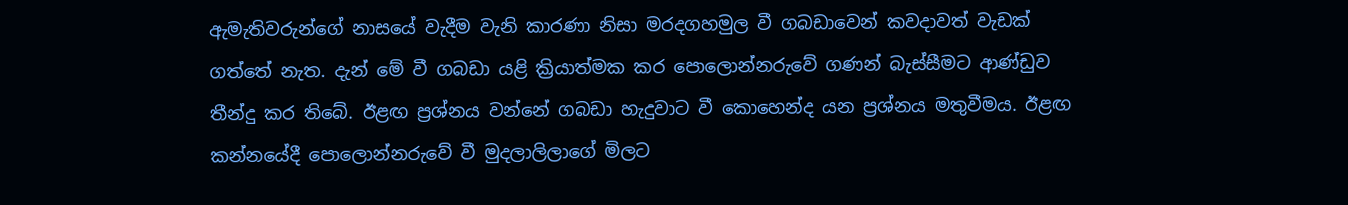ඇමැතිවරුන්ගේ නාසයේ වැදීම වැනි කාරණා නිසා මරදගහමුල වී ගබඩාවෙන් කවදාවත් වැඩක් ගත්තේ නැත. දැන් මේ වී ගබඩා යළි ක්‍රියාත්මක කර පොලොන්නරුවේ ගණන් බැස්සීමට ආණ්ඩුව තීන්දු කර තිබේ. ඊළඟ ප්‍රශ්නය වන්නේ ගබඩා හැදුවාට වී කොහෙන්ද යන ප්‍රශ්නය මතුවීමය. ඊළඟ කන්නයේදී පොලොන්නරුවේ වී මුදලාලිලාගේ මිලට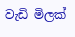වැඩි මිලක්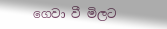ගෙවා වී මිලට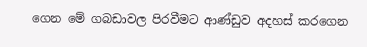ගෙන මේ ගබඩාවල පිරවීමට ආණ්ඩුව අදහස් කරගෙන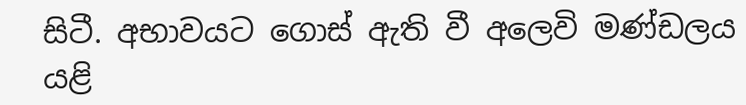සිටී. අභාවයට ගොස් ඇති වී අලෙවි මණ්ඩලය යළි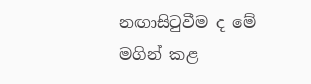නඟාසිටුවීම ද මේ මගින් කළ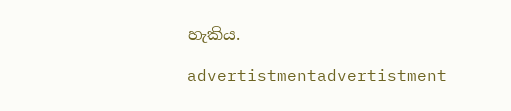හැකිය.

advertistmentadvertistment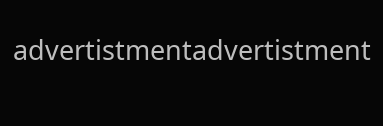advertistmentadvertistment